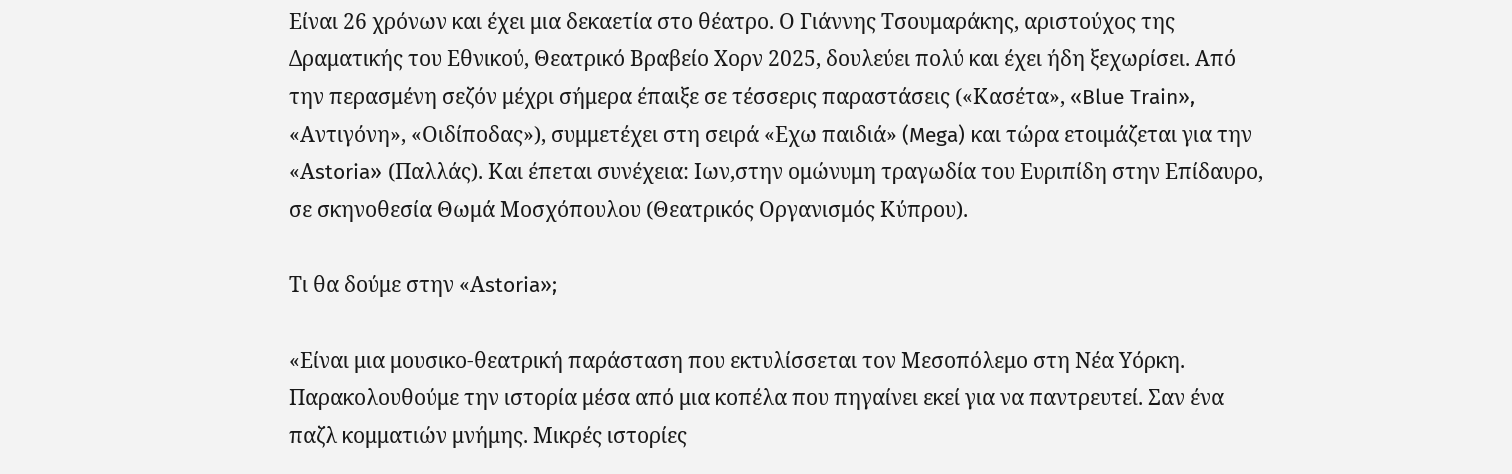Είναι 26 χρόνων και έχει μια δεκαετία στο θέατρο. Ο Γιάννης Τσουμαράκης, αριστούχος της Δραματικής του Εθνικού, Θεατρικό Βραβείο Χορν 2025, δουλεύει πολύ και έχει ήδη ξεχωρίσει. Από την περασμένη σεζόν μέχρι σήμερα έπαιξε σε τέσσερις παραστάσεις («Κασέτα», «Blue Train», «Αντιγόνη», «Οιδίποδας»), συμμετέχει στη σειρά «Εχω παιδιά» (Mega) και τώρα ετοιμάζεται για την «Αstoria» (Παλλάς). Και έπεται συνέχεια: Ιων,στην ομώνυμη τραγωδία του Ευριπίδη στην Επίδαυρο, σε σκηνοθεσία Θωμά Μοσχόπουλου (Θεατρικός Οργανισμός Κύπρου).

Τι θα δούμε στην «Αstoria»;

«Είναι μια μουσικο-θεατρική παράσταση που εκτυλίσσεται τον Μεσοπόλεμο στη Νέα Υόρκη. Παρακολουθούμε την ιστορία μέσα από μια κοπέλα που πηγαίνει εκεί για να παντρευτεί. Σαν ένα παζλ κομματιών μνήμης. Μικρές ιστορίες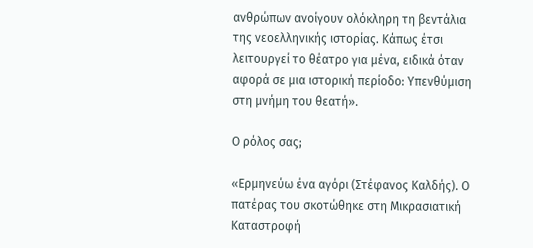ανθρώπων ανοίγουν ολόκληρη τη βεντάλια της νεοελληνικής ιστορίας. Κάπως έτσι λειτουργεί το θέατρο για μένα, ειδικά όταν αφορά σε μια ιστορική περίοδο: Υπενθύμιση στη μνήμη του θεατή».

Ο ρόλος σας;

«Ερμηνεύω ένα αγόρι (Στέφανος Καλδής). Ο πατέρας του σκοτώθηκε στη Μικρασιατική Καταστροφή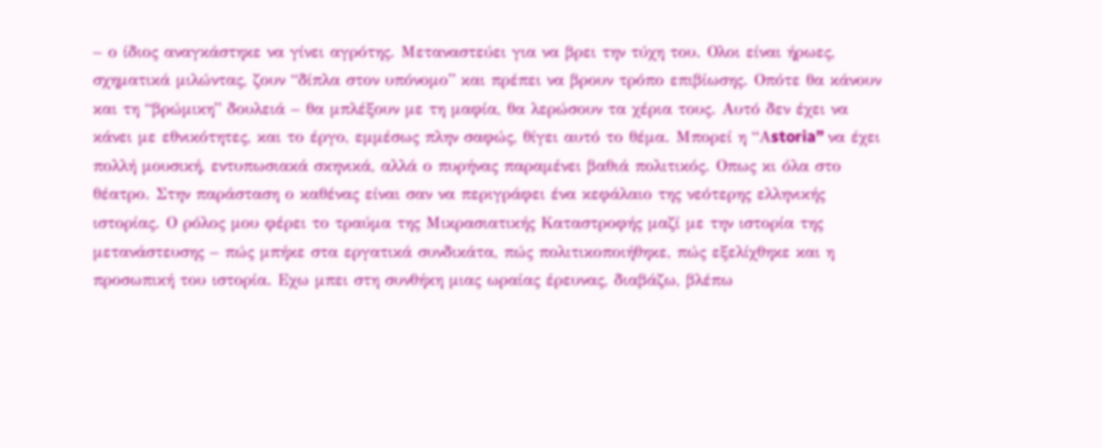– ο ίδιος αναγκάστηκε να γίνει αγρότης. Μεταναστεύει για να βρει την τύχη του. Ολοι είναι ήρωες, σχηματικά μιλώντας, ζουν “δίπλα στον υπόνομο” και πρέπει να βρουν τρόπο επιβίωσης. Οπότε θα κάνουν και τη “βρώμικη” δουλειά – θα μπλέξουν με τη μαφία, θα λερώσουν τα χέρια τους. Αυτό δεν έχει να κάνει με εθνικότητες, και το έργο, εμμέσως πλην σαφώς, θίγει αυτό το θέμα. Μπορεί η “Αstoria” να έχει πολλή μουσική, εντυπωσιακά σκηνικά, αλλά ο πυρήνας παραμένει βαθιά πολιτικός. Οπως κι όλα στο θέατρο. Στην παράσταση ο καθένας είναι σαν να περιγράφει ένα κεφάλαιο της νεότερης ελληνικής ιστορίας. Ο ρόλος μου φέρει το τραύμα της Μικρασιατικής Καταστροφής μαζί με την ιστορία της μετανάστευσης – πώς μπήκε στα εργατικά συνδικάτα, πώς πολιτικοποιήθηκε, πώς εξελίχθηκε και η προσωπική του ιστορία. Εχω μπει στη συνθήκη μιας ωραίας έρευνας, διαβάζω, βλέπω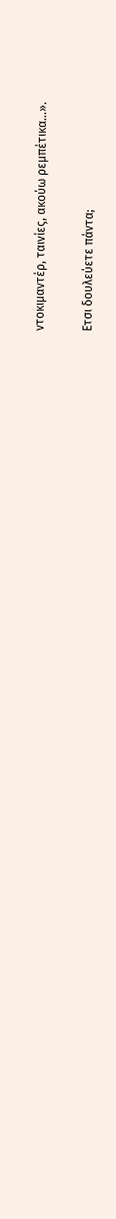ντοκιμαντέρ, ταινίες, ακούω ρεμπέτικα…».

Ετσι δουλεύετε πάντα;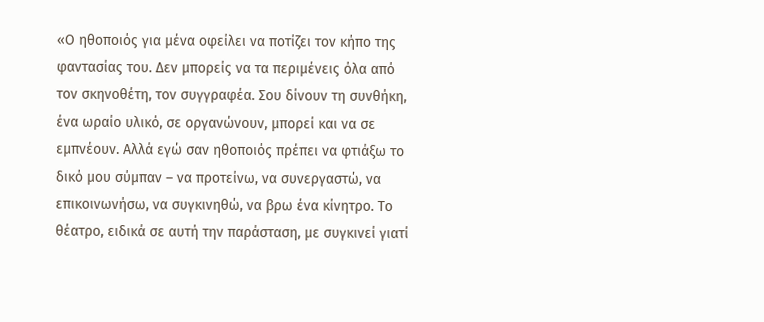«Ο ηθοποιός για μένα οφείλει να ποτίζει τον κήπο της φαντασίας του. Δεν μπορείς να τα περιμένεις όλα από τον σκηνοθέτη, τον συγγραφέα. Σου δίνουν τη συνθήκη, ένα ωραίο υλικό, σε οργανώνουν, μπορεί και να σε εμπνέουν. Αλλά εγώ σαν ηθοποιός πρέπει να φτιάξω το δικό μου σύμπαν – να προτείνω, να συνεργαστώ, να επικοινωνήσω, να συγκινηθώ, να βρω ένα κίνητρο. Το θέατρο, ειδικά σε αυτή την παράσταση, με συγκινεί γιατί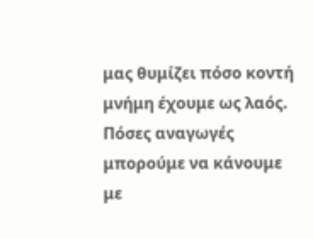μας θυμίζει πόσο κοντή μνήμη έχουμε ως λαός. Πόσες αναγωγές μπορούμε να κάνουμε με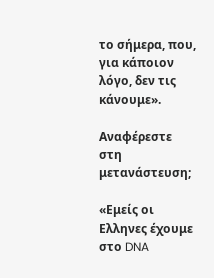το σήμερα, που, για κάποιον λόγο, δεν τις κάνουμε».

Αναφέρεστε στη μετανάστευση;

«Εμείς οι Ελληνες έχουμε στο DNA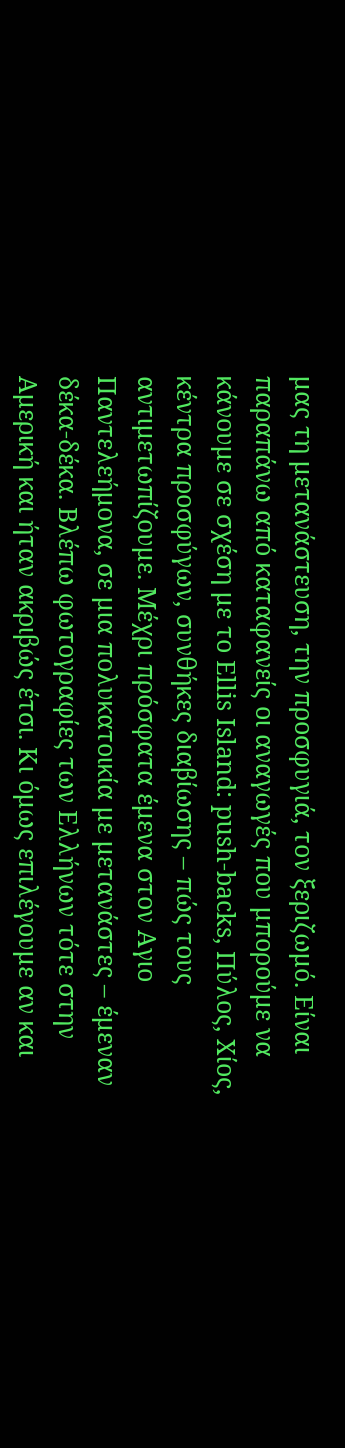μας τη μετανάστευση, την προσφυγιά, τον ξεριζωμό. Είναι παραπάνω από καταφανείς οι αναγωγές που μπορούμε να κάνουμε σε σχέση με το Ellis Island: push-backs, Πύλος, Χίος, κέντρα προσφύγων, συνθήκες διαβίωσης – πώς τους αντιμετωπίζουμε. Μέχρι πρόσφατα έμενα στον Αγιο Παντελεήμονα, σε μια πολυκατοικία με μετανάστες – έμεναν δέκα-δέκα. Βλέπω φωτογραφίες των Ελλήνων τότε στην Αμερική και ήταν ακριβώς έτσι. Κι όμως επιλέγουμε αν και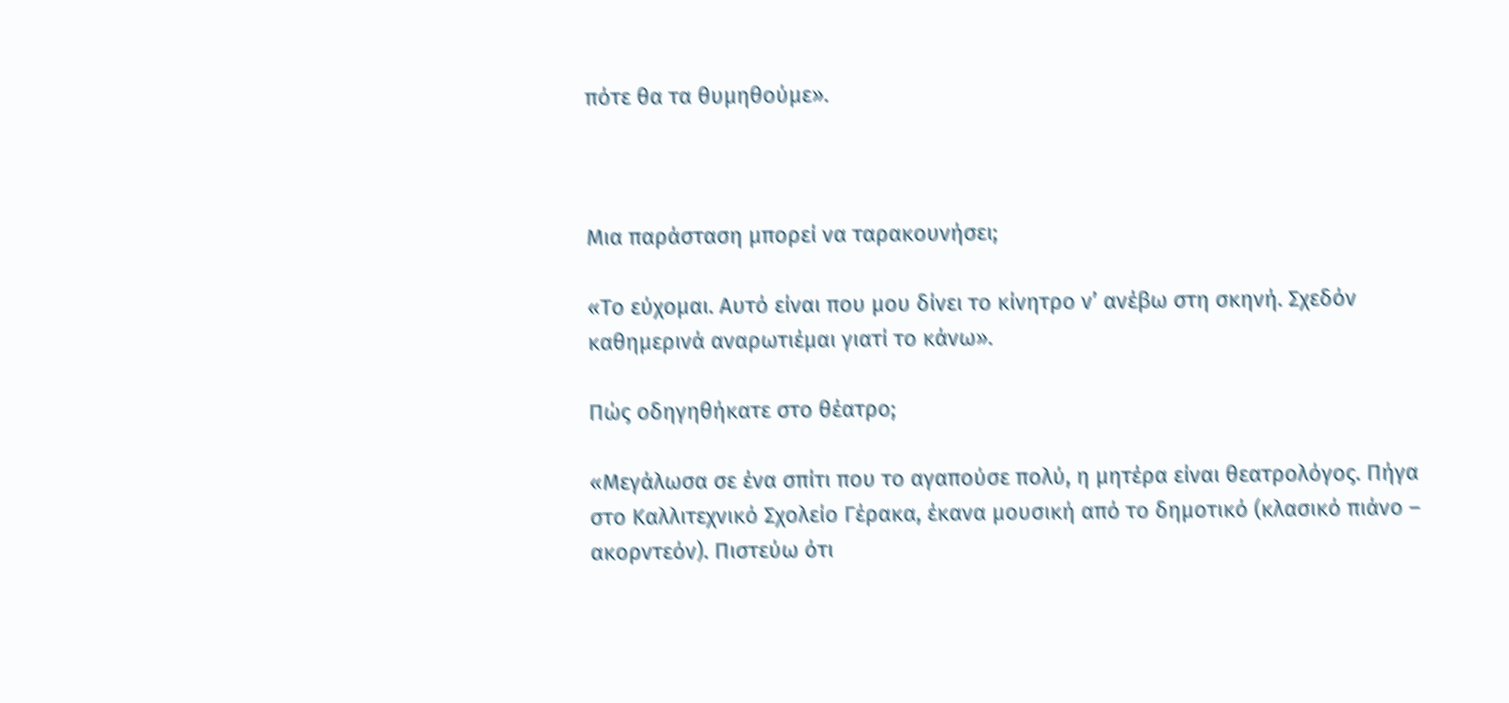πότε θα τα θυμηθούμε».



Μια παράσταση μπορεί να ταρακουνήσει;

«Το εύχομαι. Αυτό είναι που μου δίνει το κίνητρο ν’ ανέβω στη σκηνή. Σχεδόν καθημερινά αναρωτιέμαι γιατί το κάνω».

Πώς οδηγηθήκατε στο θέατρο;

«Μεγάλωσα σε ένα σπίτι που το αγαπούσε πολύ, η μητέρα είναι θεατρολόγος. Πήγα στο Καλλιτεχνικό Σχολείο Γέρακα, έκανα μουσική από το δημοτικό (κλασικό πιάνο – ακορντεόν). Πιστεύω ότι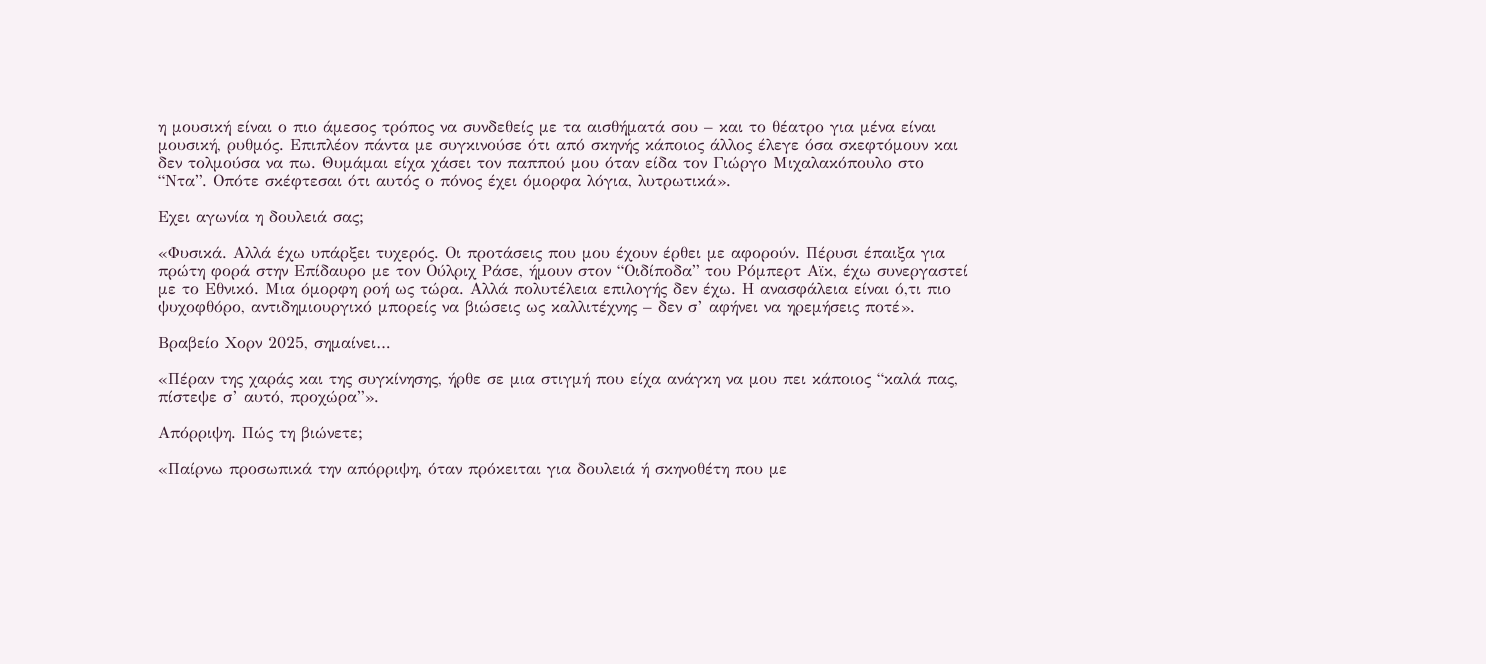η μουσική είναι ο πιο άμεσος τρόπος να συνδεθείς με τα αισθήματά σου – και το θέατρο για μένα είναι μουσική, ρυθμός. Επιπλέον πάντα με συγκινούσε ότι από σκηνής κάποιος άλλος έλεγε όσα σκεφτόμουν και δεν τολμούσα να πω. Θυμάμαι είχα χάσει τον παππού μου όταν είδα τον Γιώργο Μιχαλακόπουλο στο “Ντα”. Οπότε σκέφτεσαι ότι αυτός ο πόνος έχει όμορφα λόγια, λυτρωτικά».

Εχει αγωνία η δουλειά σας;

«Φυσικά. Αλλά έχω υπάρξει τυχερός. Οι προτάσεις που μου έχουν έρθει με αφορούν. Πέρυσι έπαιξα για πρώτη φορά στην Επίδαυρο με τον Ούλριχ Ράσε, ήμουν στον “Οιδίποδα” του Ρόμπερτ Αϊκ, έχω συνεργαστεί με το Εθνικό. Μια όμορφη ροή ως τώρα. Αλλά πολυτέλεια επιλογής δεν έχω. Η ανασφάλεια είναι ό,τι πιο ψυχοφθόρο, αντιδημιουργικό μπορείς να βιώσεις ως καλλιτέχνης – δεν σ’ αφήνει να ηρεμήσεις ποτέ».

Βραβείο Χορν 2025, σημαίνει…

«Πέραν της χαράς και της συγκίνησης, ήρθε σε μια στιγμή που είχα ανάγκη να μου πει κάποιος “καλά πας, πίστεψε σ’ αυτό, προχώρα”».

Απόρριψη. Πώς τη βιώνετε;

«Παίρνω προσωπικά την απόρριψη, όταν πρόκειται για δουλειά ή σκηνοθέτη που με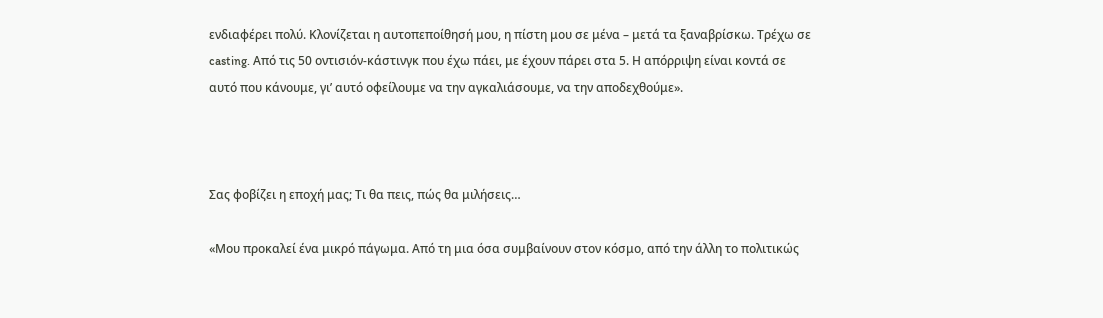ενδιαφέρει πολύ. Κλονίζεται η αυτοπεποίθησή μου, η πίστη μου σε μένα – μετά τα ξαναβρίσκω. Τρέχω σε casting. Από τις 50 οντισιόν-κάστινγκ που έχω πάει, με έχουν πάρει στα 5. Η απόρριψη είναι κοντά σε αυτό που κάνουμε, γι’ αυτό οφείλουμε να την αγκαλιάσουμε, να την αποδεχθούμε».



Σας φοβίζει η εποχή μας; Τι θα πεις, πώς θα μιλήσεις…

«Μου προκαλεί ένα μικρό πάγωμα. Από τη μια όσα συμβαίνουν στον κόσμο, από την άλλη το πολιτικώς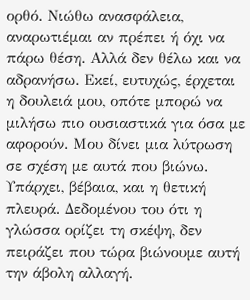ορθό. Νιώθω ανασφάλεια, αναρωτιέμαι αν πρέπει ή όχι να πάρω θέση. Αλλά δεν θέλω και να αδρανήσω. Εκεί, ευτυχώς, έρχεται η δουλειά μου, οπότε μπορώ να μιλήσω πιο ουσιαστικά για όσα με αφορούν. Μου δίνει μια λύτρωση σε σχέση με αυτά που βιώνω. Υπάρχει, βέβαια, και η θετική πλευρά. Δεδομένου του ότι η γλώσσα ορίζει τη σκέψη, δεν πειράζει που τώρα βιώνουμε αυτή την άβολη αλλαγή.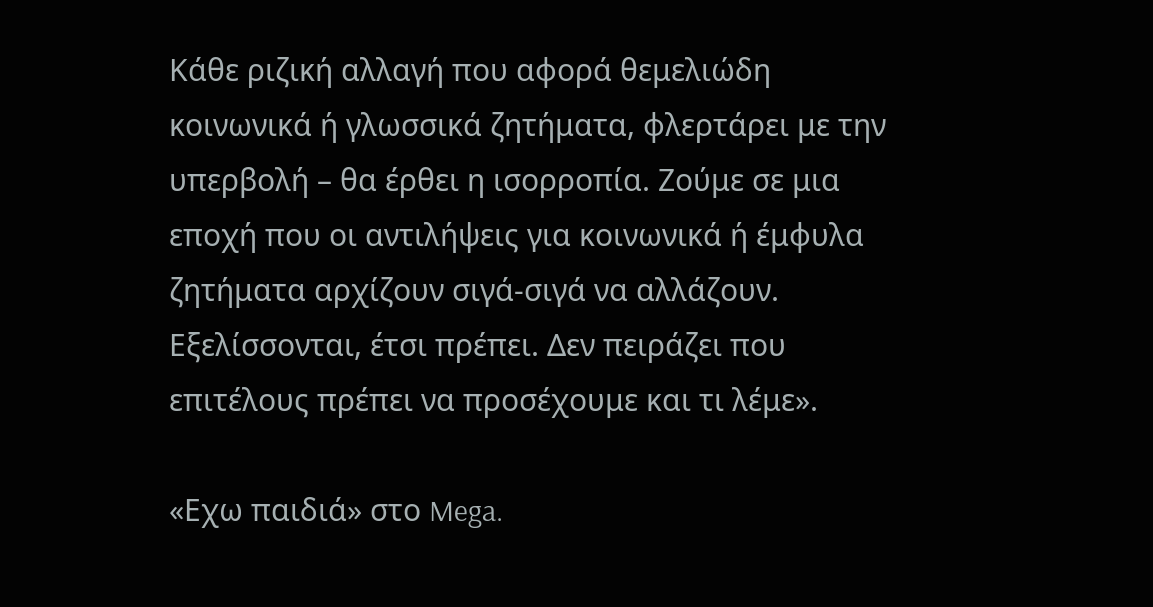Κάθε ριζική αλλαγή που αφορά θεμελιώδη κοινωνικά ή γλωσσικά ζητήματα, φλερτάρει με την υπερβολή – θα έρθει η ισορροπία. Ζούμε σε μια εποχή που οι αντιλήψεις για κοινωνικά ή έμφυλα ζητήματα αρχίζουν σιγά-σιγά να αλλάζουν. Εξελίσσονται, έτσι πρέπει. Δεν πειράζει που επιτέλους πρέπει να προσέχουμε και τι λέμε».

«Εχω παιδιά» στο Mega.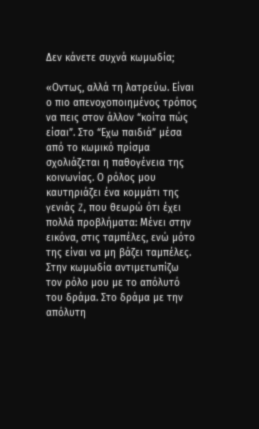Δεν κάνετε συχνά κωμωδία;

«Οντως, αλλά τη λατρεύω. Είναι ο πιο απενοχοποιημένος τρόπος να πεις στον άλλον “κοίτα πώς είσαι”. Στο “Εχω παιδιά” μέσα από το κωμικό πρίσμα σχολιάζεται η παθογένεια της κοινωνίας. Ο ρόλος μου καυτηριάζει ένα κομμάτι της γενιάς Z, που θεωρώ ότι έχει πολλά προβλήματα: Μένει στην εικόνα, στις ταμπέλες, ενώ μότο της είναι να μη βάζει ταμπέλες. Στην κωμωδία αντιμετωπίζω τον ρόλο μου με το απόλυτό του δράμα. Στο δράμα με την απόλυτη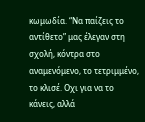κωμωδία. “Να παίζεις το αντίθετο” μας έλεγαν στη σχολή, κόντρα στο αναμενόμενο, το τετριμμένο, το κλισέ. Οχι για να το κάνεις, αλλά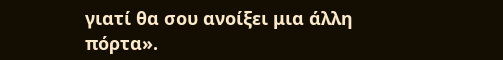γιατί θα σου ανοίξει μια άλλη πόρτα».